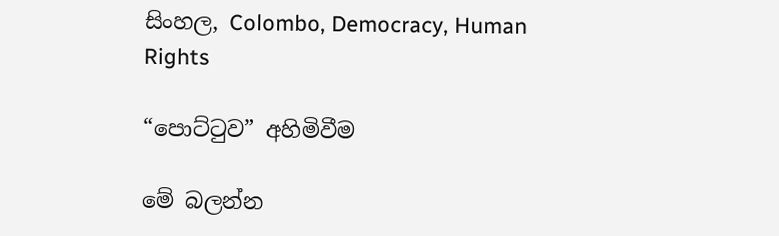සිංහල, Colombo, Democracy, Human Rights

“පොට්ටුව” අහිමිවීම

මේ බලන්න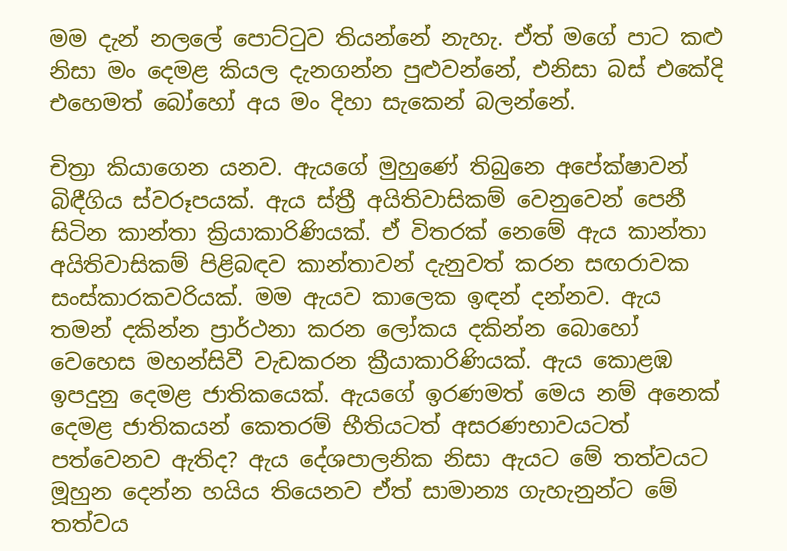මම දැන් නලලේ පොට්ටුව තියන්නේ නැහැ. ඒත් මගේ පාට කළු නිසා මං දෙමළ කියල දැනගන්න පුළුවන්නේ, එනිසා බස් එකේදි එහෙමත් බෝහෝ අය මං දිහා සැකෙන් බලන්නේ.

චිත්‍රා කියාගෙන යනව. ඇයගේ මුහුණේ තිබුනෙ අපේක්ෂාවන් බිඳීගිය ස්වරූපයක්. ඇය ස්ත්‍රී අයිතිවාසිකම් වෙනුවෙන් පෙනී සිටින කාන්තා ක්‍රියාකාරිණියක්. ඒ විතරක් නෙමේ ඇය කාන්තා අයිතිවාසිකම් පිළිබඳව කාන්තාවන් දැනුවත් කරන සඟරාවක සංස්කාරකවරියක්. මම ඇයව කාලෙක ඉඳන් දන්නව. ඇය තමන් දකින්න ප්‍රාර්ථනා කරන ලෝකය දකින්න බොහෝ වෙහෙස මහන්සිවී වැඩකරන ක්‍රීයාකාරිණියක්. ඇය කොළඹ ඉපදුනු දෙමළ ජාතිකයෙක්. ඇයගේ ඉරණමත් මෙය නම් අනෙක් දෙමළ ජාතිකයන් කෙතරම් භීතියටත් අසරණභාවයටත් පත්වෙනව ඇතිද? ඇය දේශපාලනික නිසා ඇයට මේ තත්වයට මූහුන දෙන්න හයිය තියෙනව ඒත් සාමාන්‍ය ගැහැනුන්ට මේ තත්වය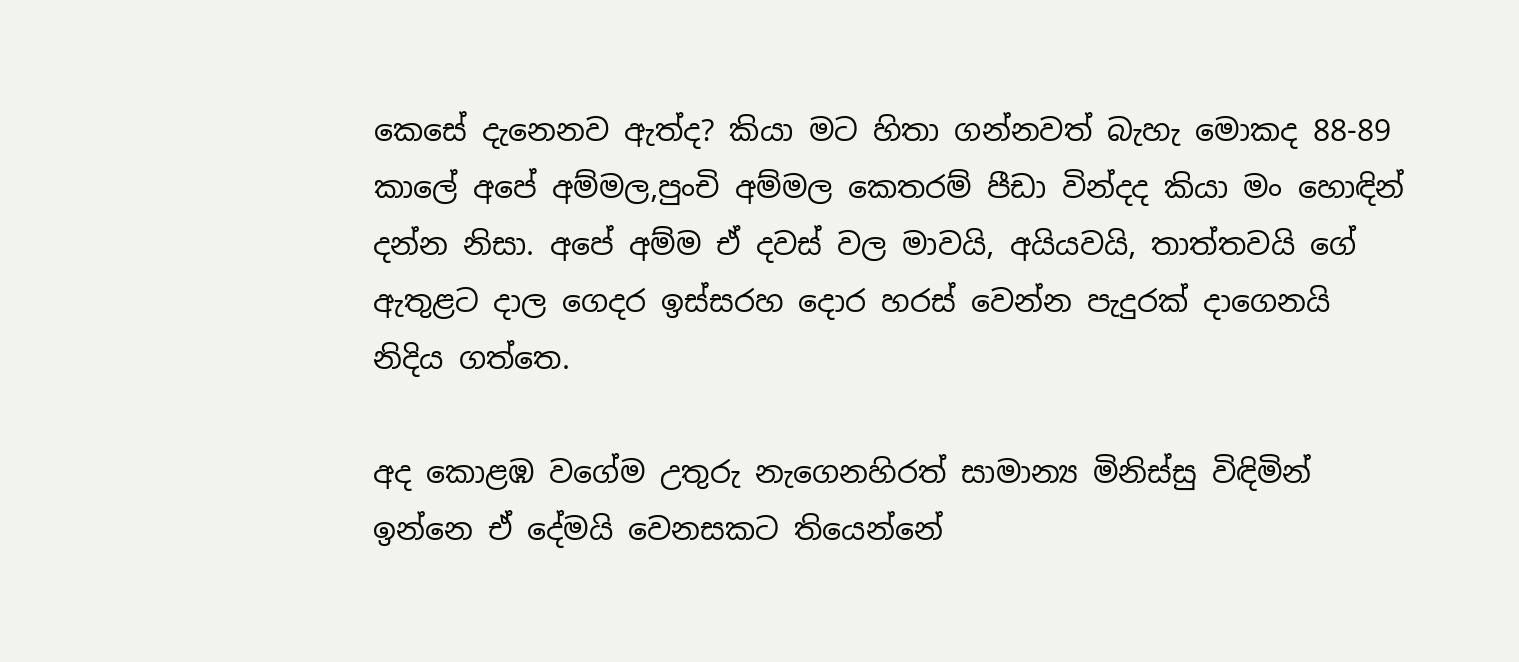කෙසේ දැනෙනව ඇත්ද? කියා මට හිතා ගන්නවත් බැහැ මොකද 88-89 කාලේ අපේ අම්මල,පුංචි අම්මල කෙතරම් පීඩා වින්දද කියා මං හොඳින් දන්න නිසා. අපේ අම්ම ඒ දවස් වල මාවයි, අයියවයි, තාත්තවයි ගේ ඇතුළට දාල ගෙදර ඉස්සරහ දොර හරස් වෙන්න පැදුරක් දාගෙනයි නිදිය ගත්තෙ.

අද කොළඹ වගේම උතුරු නැගෙනහිරත් සාමාන්‍ය මිනිස්සු විඳිමින් ඉන්නෙ ඒ දේමයි වෙනසකට තියෙන්නේ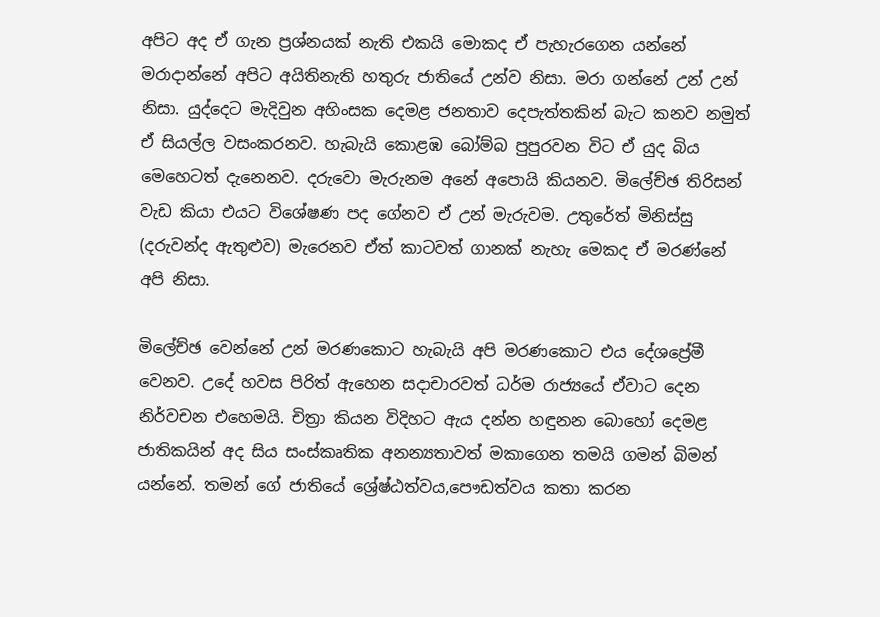අපිට අද ඒ ගැන ප්‍රශ්නයක් නැති එකයි මොකද ඒ පැහැරගෙන යන්නේ මරාදාන්නේ අපිට අයිතිනැති හතුරු ජාතියේ උන්ව නිසා. මරා ගන්නේ උන් උන් නිසා. යුද්දෙට මැදිවුන අහිංසක දෙමළ ජනතාව දෙපැත්තකින් බැට කනව නමුත් ඒ සියල්ල වසංකරනව. හැබැයි කොළඹ බෝම්බ පුපුරවන විට ඒ යුද බිය මෙහෙටත් දැනෙනව. දරුවො මැරුනම අනේ අපොයි කියනව. මිලේච්ඡ තිරිසන් වැඩ කියා එයට විශේෂණ පද ගේනව ඒ උන් මැරුවම. උතුරේත් මිනිස්සු (දරුවන්ද ඇතුළුව) මැරෙනව ඒත් කාටවත් ගානක් නැහැ මෙකද ඒ මරණ්නේ අපි නිසා.

මිලේච්ඡ වෙන්නේ උන් මරණකොට හැබැයි අපි මරණකොට එය දේශප්‍රේමී වෙනව. උදේ හවස පිරිත් ඇහෙන සදාචාරවත් ධර්ම රාජ්‍යයේ ඒවාට දෙන නිර්වචන එහෙමයි. චිත්‍රා කියන විදිහට ඇය දන්න හඳුනන බොහෝ දෙමළ ජාතිකයින් අද සිය සංස්කෘතික අනන්‍යතාවත් මකාගෙන තමයි ගමන් බිමන් යන්නේ. තමන් ගේ ජාතියේ ශ්‍රේෂ්ඨත්වය,පෞඩත්වය කතා කරන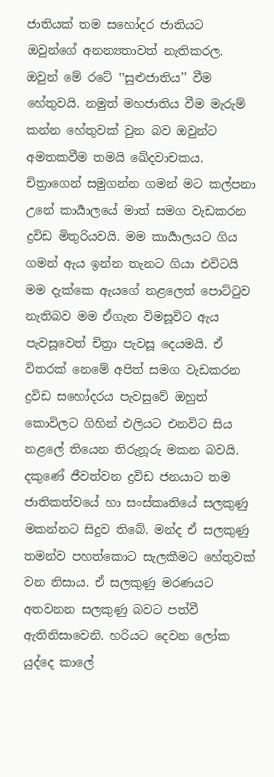ජාතියක් තම සහෝදර ජාතියට ඔවුන්ගේ අනන්‍යතාවත් නැතිකරල. ඔවුන් මේ රටේ ‛‛සුළුජාතිය’’ වීම හේතුවයි. නමුත් මහජාතිය වීම මැරුම් කන්න හේතුවක් වුන බව ඔවුන්ට අමතකවීම තමයි ඛේදවාචකය. චිත්‍රාගෙන් සමුගන්න ගමන් මට කල්පනා උනේ කාර්‍යාලයේ මාත් සමග වැඩකරන ද්‍රවිඩ මිතුරියවයි. මම කාර්‍යාලයට ගිය ගමන් ඇය ඉන්න තැනට ගියා එවිටයි මම දැක්කෙ ඇයගේ නළලෙත් පොට්ටුව නැතිබව මම ඒගැන විමසූවිට ඇය පැවසූවෙත් චිත්‍රා පැවසූ දෙයමයි. ඒ විතරක් නෙමේ අපිත් සමග වැඩකරන ද්‍රවිඩ සහෝදරය පැවසුවේ ඔහුත් කොවිලට ගිහින් එලියට එනවිට සිය නළලේ තියෙන තිරුනූරු මකන බවයි. දකුණේ ජීවත්වන ද්‍රවිඩ ජනයාට තම ජාතිකත්වයේ හා සංස්කෘතියේ සලකුණු මකන්නට සිදුව තිබේ. මන්ද ඒ සලකුණු තමන්ව පහත්කොට සැලකීමට හේතුවක් වන නිසාය. ඒ සලකුණු මරණයට අතවනන සලකුණු බවට පත්වී ඇතිනිසාවෙනි. හරියට දෙවන ලෝක යුද්දෙ කාලේ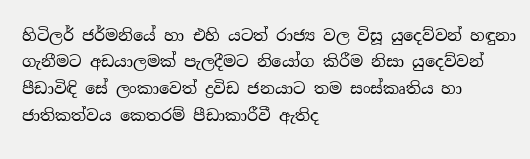හිටිලර් ජර්මනියේ හා එහි යටත් රාජ්‍ය වල විසූ යුදෙව්වන් හඳුනා ගැනීමට අඩයාලමක් පැලදීමට නියෝග කිරීම නිසා යුදෙව්වන් පීඩාවිඳි සේ ලංකාවෙත් ද්‍රවිඩ ජනයාට තම සංස්කෘතිය හා ජාතිකත්වය කෙතරම් පීඩාකාරීවී ඇතිද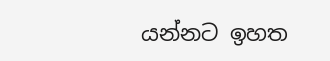යන්නට ඉහත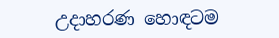උදාහරණ හොඳටම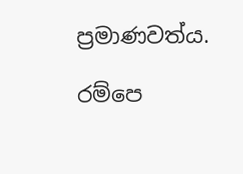ප්‍රමාණවත්ය.

රම්පෙ